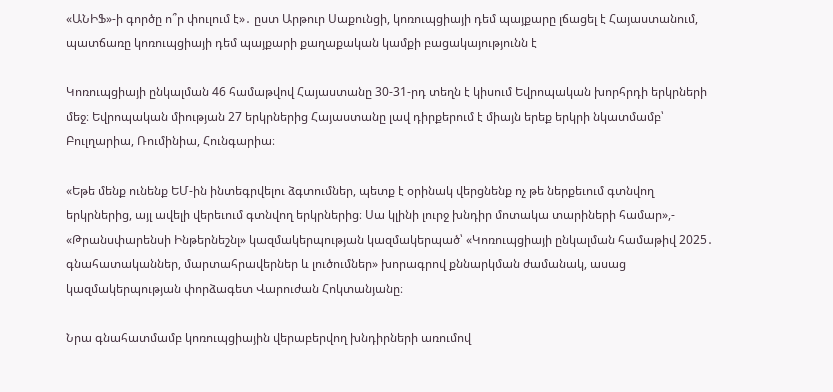«ԱՆԻՖ»-ի գործը ո՞ր փուլում է»․ ըստ Արթուր Սաքունցի, կոռուպցիայի դեմ պայքարը լճացել է Հայաստանում, պատճառը կոռուպցիայի դեմ պայքարի քաղաքական կամքի բացակայությունն է

Կոռուպցիայի ընկալման 46 համաթվով Հայաստանը 30-31-րդ տեղն է կիսում Եվրոպական խորհրդի երկրների մեջ։ Եվրոպական միության 27 երկրներից Հայաստանը լավ դիրքերում է միայն երեք երկրի նկատմամբ՝ Բուլղարիա, Ռումինիա, Հունգարիա։

«Եթե մենք ունենք ԵՄ-ին ինտեգրվելու ձգտումներ, պետք է օրինակ վերցնենք ոչ թե ներքեւում գտնվող երկրներից, այլ ավելի վերեւում գտնվող երկրներից։ Սա կլինի լուրջ խնդիր մոտակա տարիների համար»,- «Թրանսփարենսի Ինթերնեշնլ» կազմակերպության կազմակերպած՝ «Կոռուպցիայի ընկալման համաթիվ 2025․ գնահատականներ, մարտահրավերներ և լուծումներ» խորագրով քննարկման ժամանակ, ասաց կազմակերպության փորձագետ Վարուժան Հոկտանյանը։

Նրա գնահատմամբ կոռուպցիային վերաբերվող խնդիրների առումով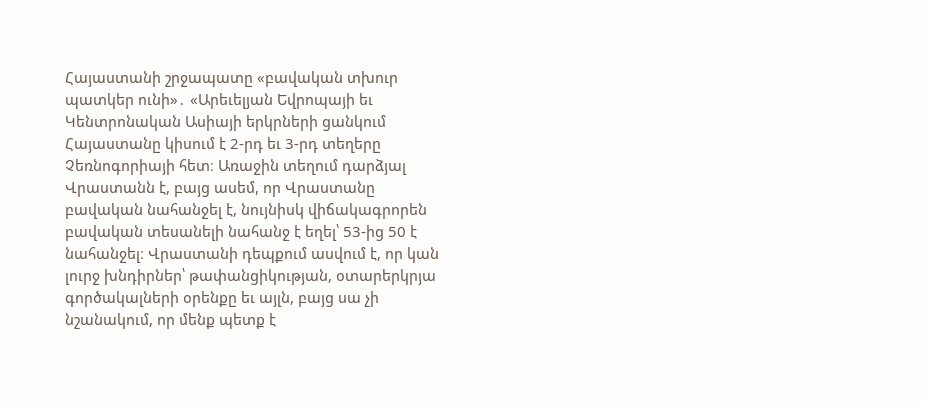Հայաստանի շրջապատը «բավական տխուր պատկեր ունի»․ «Արեւելյան Եվրոպայի եւ Կենտրոնական Ասիայի երկրների ցանկում Հայաստանը կիսում է 2-րդ եւ 3-րդ տեղերը Չեռնոգորիայի հետ։ Առաջին տեղում դարձյալ Վրաստանն է, բայց ասեմ, որ Վրաստանը բավական նահանջել է, նույնիսկ վիճակագրորեն բավական տեսանելի նահանջ է եղել՝ 53-ից 50 է նահանջել։ Վրաստանի դեպքում ասվում է, որ կան լուրջ խնդիրներ՝ թափանցիկության, օտարերկրյա գործակալների օրենքը եւ այլն, բայց սա չի նշանակում, որ մենք պետք է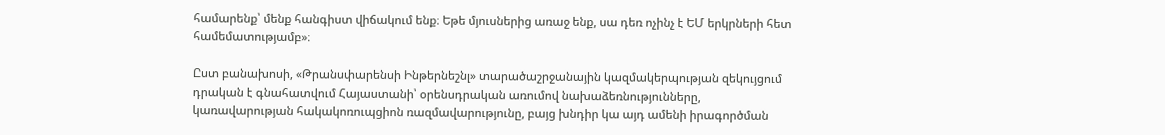համարենք՝ մենք հանգիստ վիճակում ենք։ Եթե մյուսներից առաջ ենք, սա դեռ ոչինչ է ԵՄ երկրների հետ համեմատությամբ»։

Ըստ բանախոսի, «Թրանսփարենսի Ինթերնեշնլ» տարածաշրջանային կազմակերպության զեկույցում դրական է գնահատվում Հայաստանի՝ օրենսդրական առումով նախաձեռնությունները, կառավարության հակակոռուպցիոն ռազմավարությունը, բայց խնդիր կա այդ ամենի իրագործման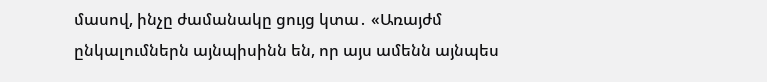մասով, ինչը ժամանակը ցույց կտա․ «Առայժմ ընկալումներն այնպիսինն են, որ այս ամենն այնպես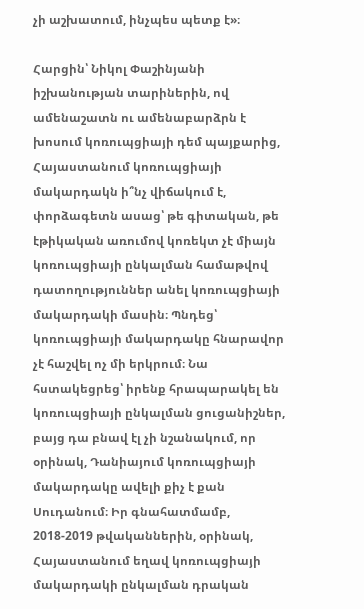չի աշխատում, ինչպես պետք է»։

Հարցին՝ Նիկոլ Փաշինյանի իշխանության տարիներին, ով ամենաշատն ու ամենաբարձրն է խոսում կոռուպցիայի դեմ պայքարից, Հայաստանում կոռուպցիայի մակարդակն ի՞նչ վիճակում է, փորձագետն ասաց՝ թե գիտական, թե էթիկական առումով կոռեկտ չէ միայն կոռուպցիայի ընկալման համաթվով դատողություններ անել կոռուպցիայի մակարդակի մասին։ Պնդեց՝ կոռուպցիայի մակարդակը հնարավոր չէ հաշվել ոչ մի երկրում։ Նա հստակեցրեց՝ իրենք հրապարակել են կոռուպցիայի ընկալման ցուցանիշներ, բայց դա բնավ էլ չի նշանակում, որ օրինակ, Դանիայում կոռուպցիայի մակարդակը ավելի քիչ է քան Սուդանում։ Իր գնահատմամբ, 2018-2019 թվականներին, օրինակ, Հայաստանում եղավ կոռուպցիայի մակարդակի ընկալման դրական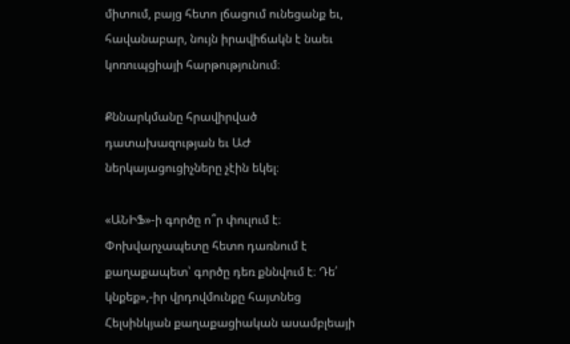միտում, բայց հետո լճացում ունեցանք եւ, հավանաբար, նույն իրավիճակն է նաեւ կոռուպցիայի հարթությունում։

Քննարկմանը հրավիրված դատախազության եւ ԱԺ ներկայացուցիչները չէին եկել։

«ԱՆԻՖ»-ի գործը ո՞ր փուլում է։ Փոխվարչապետը հետո դառնում է քաղաքապետ՝ գործը դեռ քննվում է։ Դե՛ կնքեք»,-իր վրդովմունքը հայտնեց Հելսինկյան քաղաքացիական ասամբլեայի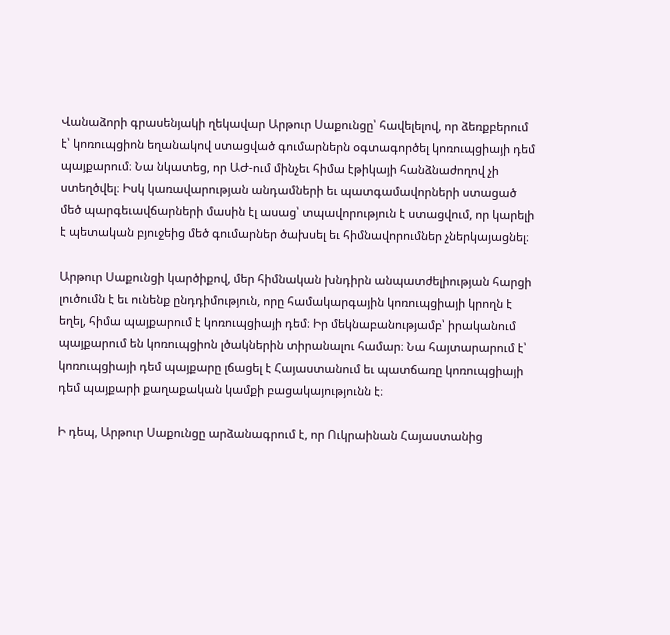Վանաձորի գրասենյակի ղեկավար Արթուր Սաքունցը՝ հավելելով, որ ձեռքբերում է՝ կոռուպցիոն եղանակով ստացված գումարներն օգտագործել կոռուպցիայի դեմ պայքարում։ Նա նկատեց, որ ԱԺ-ում մինչեւ հիմա էթիկայի հանձնաժողով չի ստեղծվել։ Իսկ կառավարության անդամների եւ պատգամավորների ստացած մեծ պարգեւավճարների մասին էլ ասաց՝ տպավորություն է ստացվում, որ կարելի է պետական բյուջեից մեծ գումարներ ծախսել եւ հիմնավորումներ չներկայացնել։

Արթուր Սաքունցի կարծիքով, մեր հիմնական խնդիրն անպատժելիության հարցի լուծումն է եւ ունենք ընդդիմություն, որը համակարգային կոռուպցիայի կրողն է եղել, հիմա պայքարում է կոռուպցիայի դեմ։ Իր մեկնաբանությամբ՝ իրականում պայքարում են կոռուպցիոն լծակներին տիրանալու համար։ Նա հայտարարում է՝ կոռուպցիայի դեմ պայքարը լճացել է Հայաստանում եւ պատճառը կոռուպցիայի դեմ պայքարի քաղաքական կամքի բացակայությունն է։

Ի դեպ, Արթուր Սաքունցը արձանագրում է, որ Ուկրաինան Հայաստանից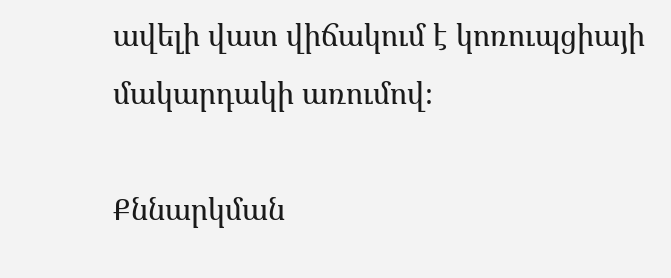ավելի վատ վիճակում է կոռուպցիայի մակարդակի առումով։

Քննարկման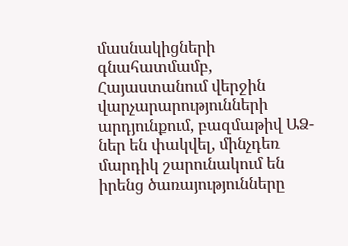մասնակիցների գնահատմամբ, Հայաստանում վերջին վարչարարությունների արդյունքում, բազմաթիվ ԱՁ-ներ են փակվել, մինչդեռ մարդիկ շարունակում են իրենց ծառայությունները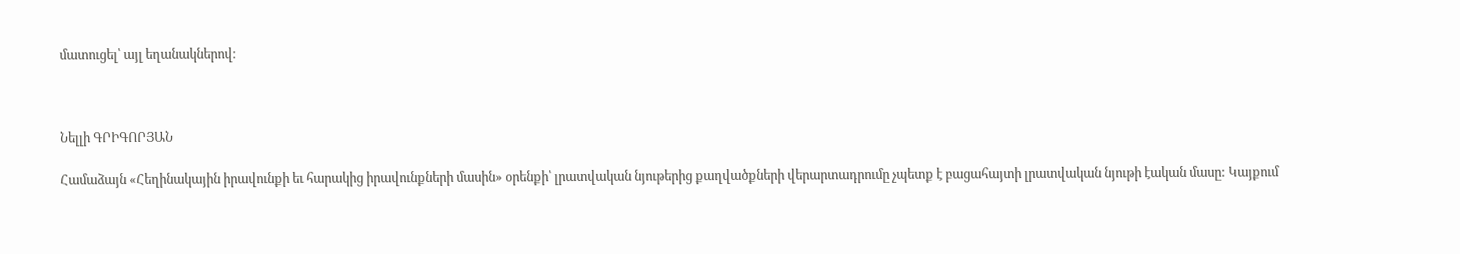մատուցել՝ այլ եղանակներով։



Նելլի ԳՐԻԳՈՐՅԱՆ

Համաձայն «Հեղինակային իրավունքի եւ հարակից իրավունքների մասին» օրենքի՝ լրատվական նյութերից քաղվածքների վերարտադրումը չպետք է բացահայտի լրատվական նյութի էական մասը: Կայքում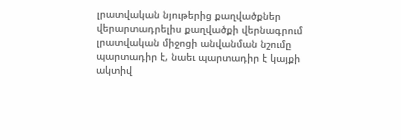լրատվական նյութերից քաղվածքներ վերարտադրելիս քաղվածքի վերնագրում լրատվական միջոցի անվանման նշումը պարտադիր է, նաեւ պարտադիր է կայքի ակտիվ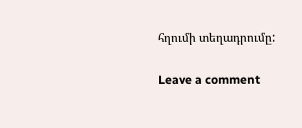հղումի տեղադրումը:

Leave a comment